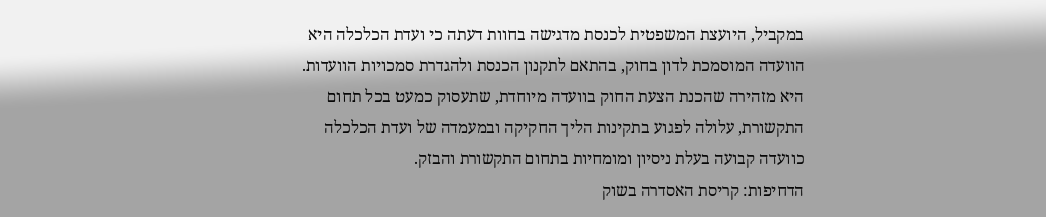במקביל, היועצת המשפטית לכנסת מדגישה בחוות דעתה כי ועדת הכלכלה היא הוועדה המוסמכת לדון בחוק, בהתאם לתקנון הכנסת ולהגדרת סמכויות הוועדות. היא מזהירה שהכנת הצעת החוק בוועדה מיוחדת, שתעסוק כמעט בכל תחום התקשורת, עלולה לפגוע בתקינות הליך החקיקה ובמעמדה של ועדת הכלכלה כוועדה קבועה בעלת ניסיון ומומחיות בתחום התקשורת והבזק.
הדחיפות: קריסת האסדרה בשוק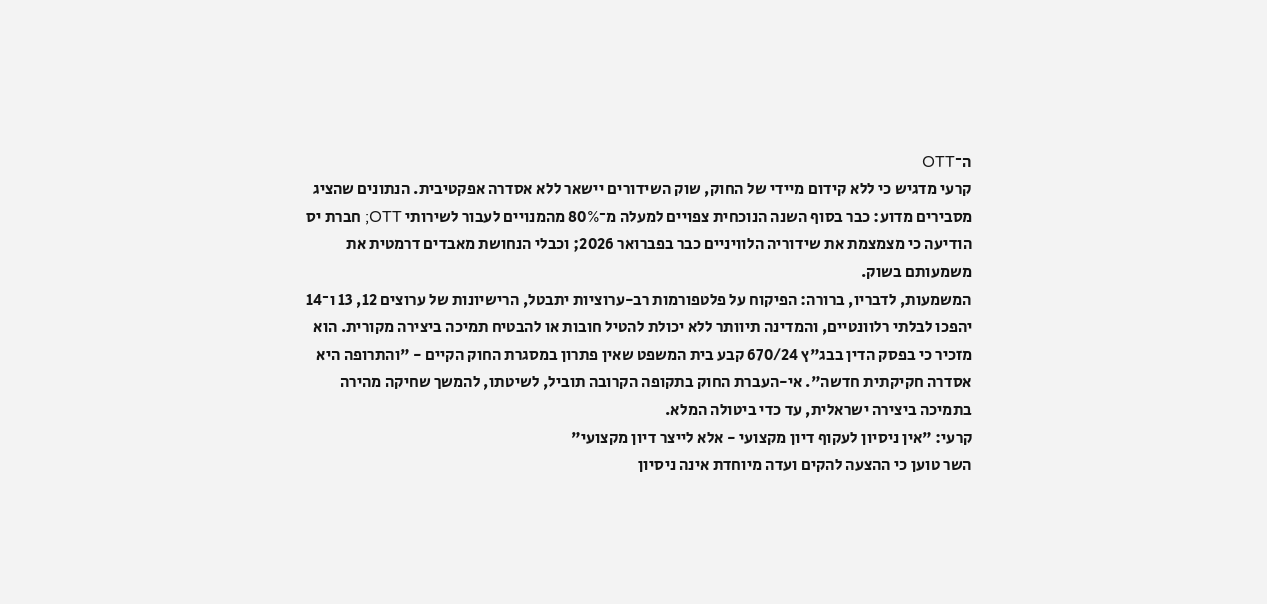ה־OTT
קרעי מדגיש כי ללא קידום מיידי של החוק, שוק השידורים יישאר ללא אסדרה אפקטיבית. הנתונים שהציג מסבירים מדוע: כבר בסוף השנה הנוכחית צפויים למעלה מ־80% מהמנויים לעבור לשירותי OTT; חברת יס הודיעה כי מצמצמת את שידוריה הלוויניים כבר בפברואר 2026; וכבלי הנחושת מאבדים דרמטית את משמעותם בשוק.
המשמעות, לדבריו, ברורה: הפיקוח על פלטפורמות רב-ערוציות יתבטל, הרישיונות של ערוצים 12, 13 ו־14 יהפכו לבלתי רלוונטיים, והמדינה תיוותר ללא יכולת להטיל חובות או להבטיח תמיכה ביצירה מקורית. הוא מזכיר כי בפסק הדין בבג"ץ 670/24 קבע בית המשפט שאין פתרון במסגרת החוק הקיים - "והתרופה היא אסדרה חקיקתית חדשה". אי-העברת החוק בתקופה הקרובה תוביל, לשיטתו, להמשך שחיקה מהירה בתמיכה ביצירה ישראלית, עד כדי ביטולה המלא.
קרעי: "אין ניסיון לעקוף דיון מקצועי - אלא לייצר דיון מקצועי"
השר טוען כי ההצעה להקים ועדה מיוחדת אינה ניסיון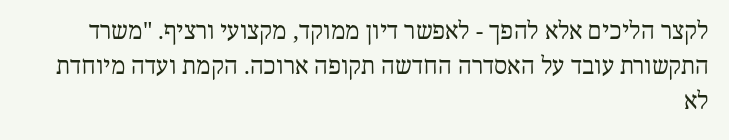לקצר הליכים אלא להפך - לאפשר דיון ממוקד, מקצועי ורציף. "משרד התקשורת עובד על האסדרה החדשה תקופה ארוכה. הקמת ועדה מיוחדת לא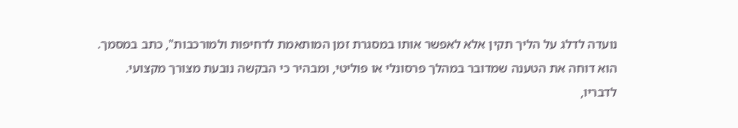נועדה לדלג על הליך תקין אלא לאפשר אותו במסגרת זמן המותאמת לדחיפות ולמורכבות", כתב במסמך.
הוא דוחה את הטענה שמדובר במהלך פרסונלי או פוליטי, ומבהיר כי הבקשה נובעת מצורך מקצועי. לדבריו,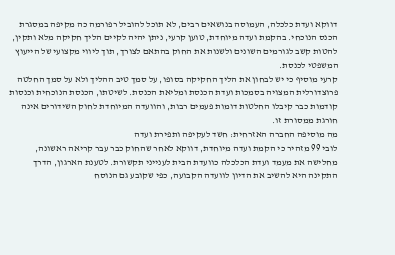דווקא ועדת כלכלה, העמוסה בנושאים רבים, לא תוכל להוביל רפורמה כה מקיפה במסגרת הכנס הנוכחי. בהקמת ועדה מיוחדת, טוען קרעי, ניתן יהיה לקיים הליך חקיקה מלא ותקין, להטות קשב לגורמים השונים ולשנות את החוק בהתאם לצורך, תוך ליווי מקצועי של הייעוץ המשפטי לכנסת.
קרעי מוסיף כי יש לבחון את הליך החקיקה בסופו, על סמך טיב ההליך ולא על סמך החלטה פרוצדורלית המצויה בסמכות ועדת הכנסת ומליאת הכנסת. לשיטתו, הכנסת הנוכחית וכנסות קודמות כבר קיבלו החלטות דומות פעמים רבות, והוועדה המיוחדת לחוק השידורים אינה חורגת ממסורת זו.
מה מוסיפה החברה האזרחית: חשד לעקיפה ותפירת ועדה
לובי 99 מזהיר כי הקמת ועדה מיוחדת, דווקא לאחר שהחוק כבר עבר קריאה ראשונה, מחלישה את מעמד ועדת הכלכלה כוועדת הבית לענייני תקשורת. לטענת הארגון, הדרך התקינה היא להשיב את הדיון לוועדה הקבועה, כפי שקובע גם הנוסח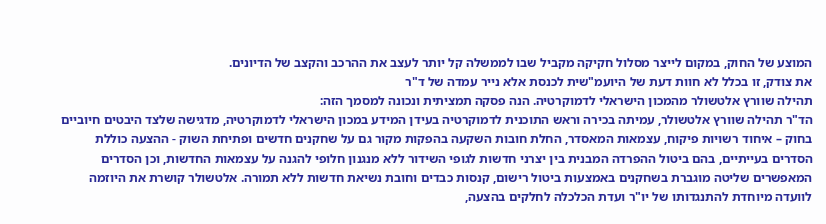המוצע של החוק, במקום לייצר מסלול חקיקה מקביל שבו לממשלה קל יותר לעצב את ההרכב והקצב של הדיונים.
את צודק, זו בכלל לא חוות דעת של היועמ"שית לכנסת אלא נייר עמדה של ד"ר
תהילה שוורץ אלטשולר מהמכון הישראלי לדמוקרטיה. הנה פסקה תמציתית ונכונה למסמך הזה:
הד"ר תהילה שוורץ אלטשולר, עמיתה בכירה וראש התוכנית לדמוקרטיה בעידן המידע במכון הישראלי לדמוקרטיה, מדגישה שלצד היבטים חיוביים בחוק – איחוד רשויות פיקוח, עצמאות המאסדר, החלת חובות השקעה בהפקות מקור גם על שחקנים חדשים ופתיחת השוק - ההצעה כוללת הסדרים בעייתיים, בהם ביטול ההפרדה המבנית בין יצרני חדשות לגופי השידור ללא מנגנון חלופי להגנה על עצמאות החדשות, וכן הסדרים המאפשרים שליטה מוגברת בשחקנים באמצעות ביטול רישום, קנסות כבדים וחובת נשיאת חדשות ללא תמורה. אלטשולר קושרת את היוזמה לוועדה מיוחדת להתנגדותו של יו"ר ועדת הכלכלה לחלקים בהצעה,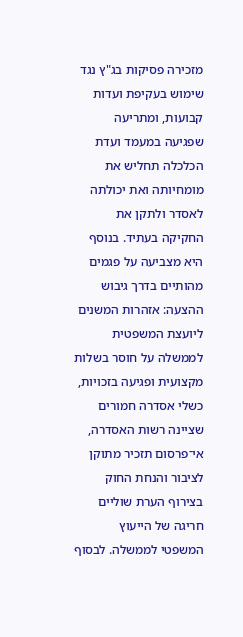מזכירה פסיקות בג"ץ נגד שימוש בעקיפת ועדות קבועות, ומתריעה שפגיעה במעמד ועדת הכלכלה תחליש את מומחיותה ואת יכולתה לאסדר ולתקן את החקיקה בעתיד. בנוסף היא מצביעה על פגמים מהותיים בדרך גיבוש ההצעה: אזהרות המשנים ליועצת המשפטית לממשלה על חוסר בשלות מקצועית ופגיעה בזכויות, כשלי אסדרה חמורים שציינה רשות האסדרה, אי־פרסום תזכיר מתוקן לציבור והנחת החוק בצירוף הערת שוליים חריגה של הייעוץ המשפטי לממשלה. לבסוף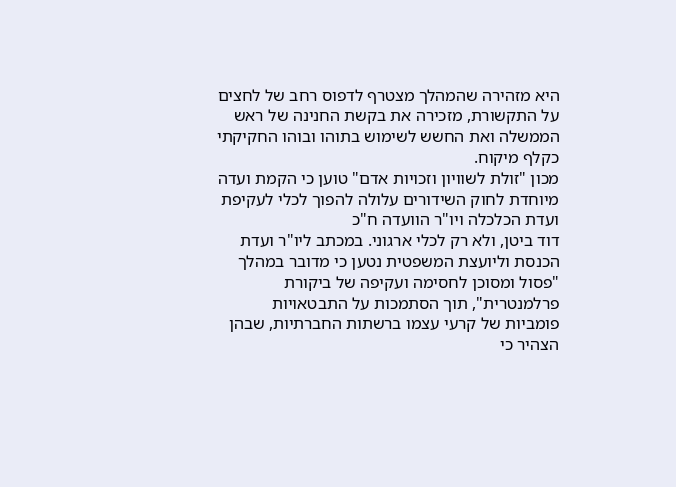היא מזהירה שהמהלך מצטרף לדפוס רחב של לחצים על התקשורת, מזכירה את בקשת החנינה של ראש הממשלה ואת החשש לשימוש בתוהו ובוהו החקיקתי כקלף מיקוח.
מכון "זולת לשוויון וזכויות אדם" טוען כי הקמת ועדה מיוחדת לחוק השידורים עלולה להפוך לכלי לעקיפת ועדת הכלכלה ויו"ר הוועדה ח"כ
דוד ביטן, ולא רק לכלי ארגוני. במכתב ליו"ר ועדת הכנסת וליועצת המשפטית נטען כי מדובר במהלך "פסול ומסוכן לחסימה ועקיפה של ביקורת פרלמנטרית", תוך הסתמכות על התבטאויות פומביות של קרעי עצמו ברשתות החברתיות, שבהן הצהיר כי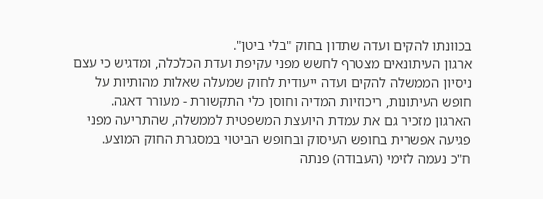בכוונתו להקים ועדה שתדון בחוק "בלי ביטן".
ארגון העיתונאים מצטרף לחשש מפני עקיפת ועדת הכלכלה, ומדגיש כי עצם ניסיון הממשלה להקים ועדה ייעודית לחוק שמעלה שאלות מהותיות על חופש העיתונות, ריכוזיות המדיה וחוסן כלי התקשורת - מעורר דאגה. הארגון מזכיר גם את עמדת היועצת המשפטית לממשלה, שהתריעה מפני פגיעה אפשרית בחופש העיסוק ובחופש הביטוי במסגרת החוק המוצע.
ח"כ נעמה לזימי (העבודה) פנתה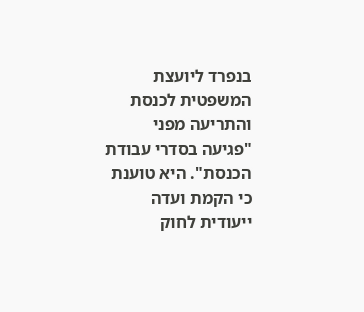בנפרד ליועצת המשפטית לכנסת והתריעה מפני "פגיעה בסדרי עבודת הכנסת". היא טוענת כי הקמת ועדה ייעודית לחוק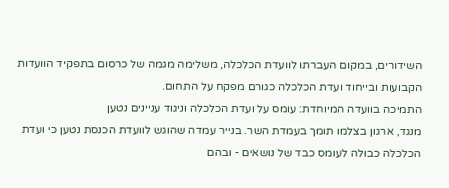השידורים, במקום העברתו לוועדת הכלכלה, משלימה מגמה של כרסום בתפקיד הוועדות הקבועות ובייחוד ועדת הכלכלה כגורם מפקח על התחום.
התמיכה בוועדה המיוחדת: עומס על ועדת הכלכלה וניגוד עניינים נטען
מנגד, ארגון בצלמו תומך בעמדת השר. בנייר עמדה שהוגש לוועדת הכנסת נטען כי ועדת הכלכלה כבולה לעומס כבד של נושאים - ובהם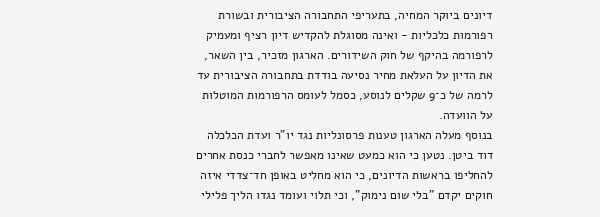דיונים ביוקר המחיה, בתעריפי התחבורה הציבורית ובשורת רפורמות כלכליות - ואינה מסוגלת להקדיש דיון רציף ומעמיק לרפורמה בהיקף של חוק השידורים. הארגון מזכיר, בין השאר, את הדיון על העלאת מחיר נסיעה בודדת בתחבורה הציבורית עד לרמה של כ־9 שקלים לנוסע, כסמל לעומס הרפורמות המוטלות על הוועדה.
בנוסף מעלה הארגון טענות פרסונליות נגד יו"ר ועדת הכלכלה דוד ביטן. נטען כי הוא כמעט שאינו מאפשר לחברי כנסת אחרים להחליפו בראשות הדיונים, כי הוא מחליט באופן חד־צדדי איזה חוקים יקדם "בלי שום נימוק", וכי תלוי ועומד נגדו הליך פלילי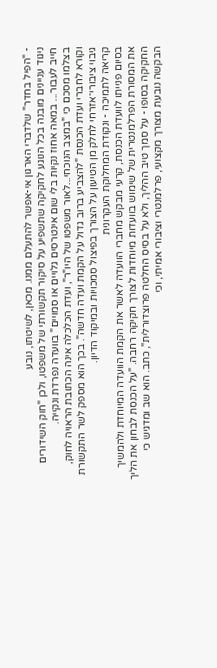- "הפיל בחדר" שלדברי הארגון אי-אפשר להתעלם ממנו. מכאן, לשיטתו, נובע
ניגוד עניינים מובנה בכל הנוגע לחקיקה שתשפיע על סיקור תקשורתי של משפטו, ולכן "חוק השידורים חייב לעבור... במאה אחוז נקיות בלי שום אינטרסים גלויים או סמויים" בוועדה נפרדת ונקייה.
בצלמו מסכם כי "במצב הנוכחי...לאור משפטו של היו"ר", ועדת הכלכלה אינה הכתובת הראויה לחוק, וקורא לחברי ועדת הכנסת "להצביע ברוב גדול על הקמת ועדה חדשה". בכך הוא מספק לשר התקשורת גיבוי ציבורי־אזרחי לחלק מן הטיעון על הצורך בפיצול סמכויות ובמיקוד הדיון.
קריאה לתמיכה - ונקודת המחלוקת העקרונית
בסיום פנייתו לוועדת הכנסת, קרעי מבקש מחברי הוועדה לאשר את הקמת הוועדה המיוחדת ולהמשיך את המסורת הפרלמנטרית של שימוש בוועדות מיוחדות לצורך חקיקה רחבה. "על הכנסת לבחון את הליך החקיקה בסופו - על סמך טיב ההליך, ולא על בסיס החלטה פרוצדורלית", כתב. הוא שב ומדגיש כי הבקשה נובעת מצורך מקצועי, פרלמנטרי וציבורי אמיתי, וכי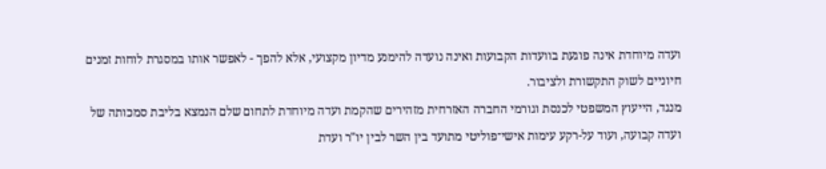ועדה מיוחדת אינה פוגעת בוועדות הקבועות ואינה נועדה להימנע מדיון מקצועי, אלא להפך - לאפשר אותו במסגרת לוחות זמנים חיוניים לשוק התקשורת ולציבור.
מנגד, הייעוץ המשפטי לכנסת וגורמי החברה האזרחית מזהירים שהקמת ועדה מיוחדת לתחום שלם הנמצא בליבת סמכותה של ועדה קבועה, ועוד על-רקע עימות אישי־פוליטי מתועד בין השר לבין יו"ר ועדת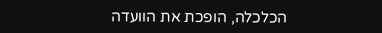הכלכלה, הופכת את הוועדה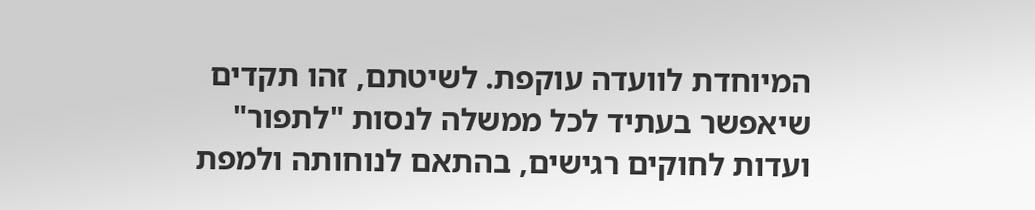המיוחדת לוועדה עוקפת. לשיטתם, זהו תקדים שיאפשר בעתיד לכל ממשלה לנסות "לתפור" ועדות לחוקים רגישים, בהתאם לנוחותה ולמפת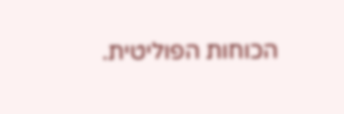הכוחות הפוליטית.